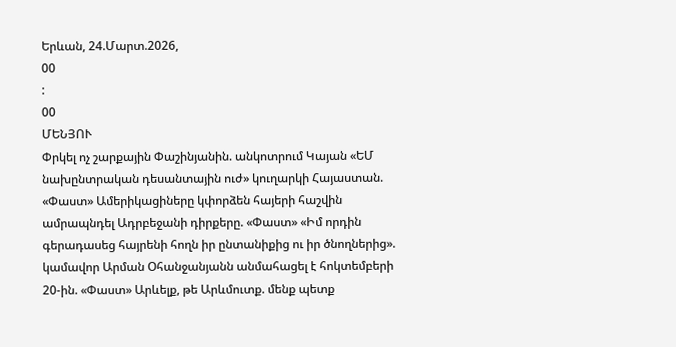Երևան, 24.Մարտ.2026,
00
:
00
ՄԵՆՅՈՒ
Փրկել ոչ շարքային Փաշինյանին. անկոտրում Կայան «ԵՄ նախընտրական դեսանտային ուժ» կուղարկի Հայաստան. «Փաստ» Ամերիկացիները կփորձեն հայերի հաշվին ամրապնդել Ադրբեջանի դիրքերը. «Փաստ» «Իմ որդին գերադասեց հայրենի հողն իր ընտանիքից ու իր ծնողներից». կամավոր Արման Օհանջանյանն անմահացել է հոկտեմբերի 20-ին. «Փաստ» Արևելք, թե Արևմուտք. մենք պետք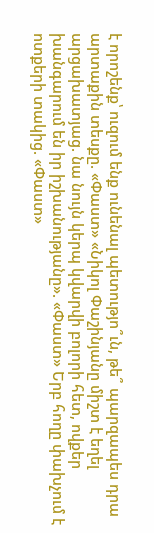է որոշենք՝ ուզում ենք ունենալ պետությո՞ւն, թե՞ պարզապես դրա արտաքին տեսքը. «Փաստ» «Նիկոլ Փաշինյանը միշտ է եղել արցախատյաց. նա նույն կերպ կվարվի բոլորի հետ, ովքեր խանգարում են իր իշխանությանը». «Փաստ» Երբ հողը փախչում է ոտքերի տակից. «Փաստ»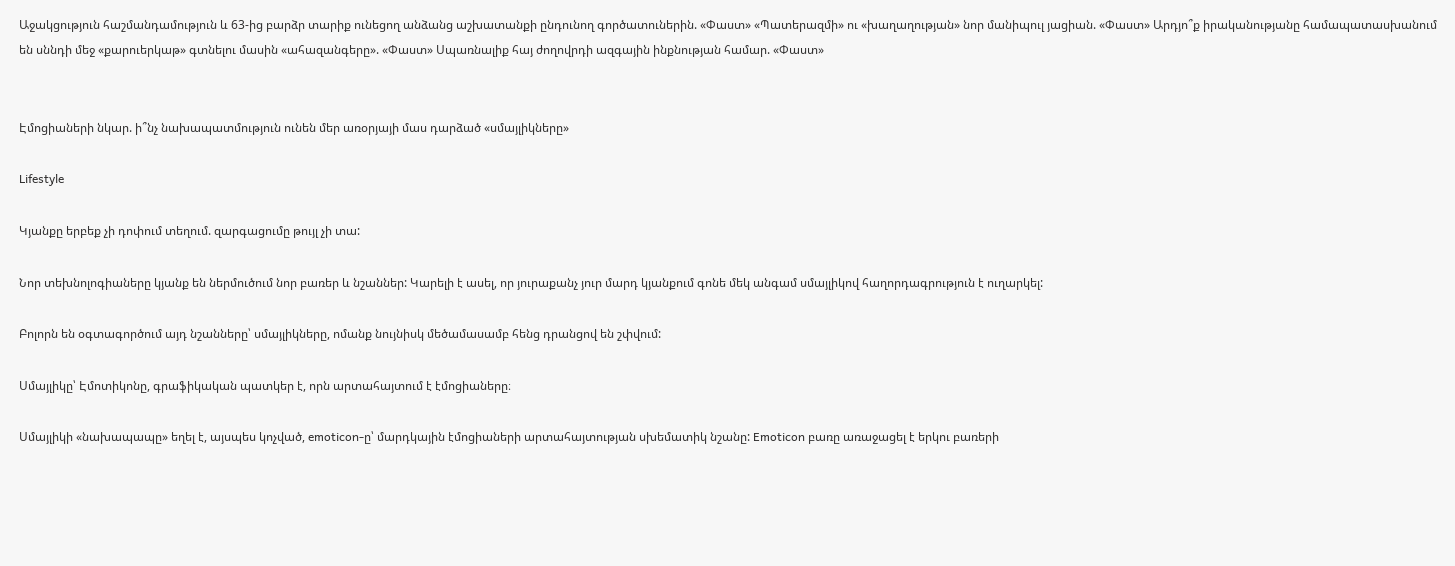Աջակցություն հաշմանդամություն և 63-ից բարձր տարիք ունեցող անձանց աշխատանքի ընդունող գործատուներին. «Փաստ» «Պատերազմի» ու «խաղաղության» նոր մանիպուլ յացիան. «Փաստ» Արդյո՞ք իրականությանը համապատասխանում են սննդի մեջ «քարուերկաթ» գտնելու մասին «ահազանգերը». «Փաստ» Սպառնալիք հայ ժողովրդի ազգային ինքնության համար. «Փաստ»


Էմոցիաների նկար. ի՞նչ նախապատմություն ունեն մեր առօրյայի մաս դարձած «սմայլիկները»

Lifestyle

Կյանքը երբեք չի դոփում տեղում. զարգացումը թույլ չի տա:

Նոր տեխնոլոգիաները կյանք են ներմուծում նոր բառեր և նշաններ: Կարելի է ասել, որ յուրաքանչ յուր մարդ կյանքում գոնե մեկ անգամ սմայլիկով հաղորդագրություն է ուղարկել:

Բոլորն են օգտագործում այդ նշանները՝ սմայլիկները, ոմանք նույնիսկ մեծամասամբ հենց դրանցով են շփվում:

Սմայլիկը՝ Էմոտիկոնը, գրաֆիկական պատկեր է, որն արտահայտում է էմոցիաները։

Սմայլիկի «նախապապը» եղել է, այսպես կոչված, emoticon-ը՝ մարդկային էմոցիաների արտահայտության սխեմատիկ նշանը: Emoticon բառը առաջացել է երկու բառերի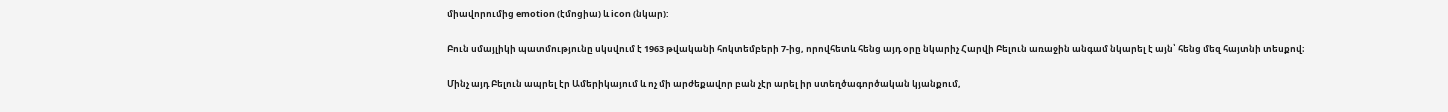միավորումից emotion (էմոցիա) և icon (նկար):

Բուն սմայլիկի պատմությունը սկսվում է 1963 թվականի հոկտեմբերի 7-ից, որովհետև հենց այդ օրը նկարիչ Հարվի Բելուն առաջին անգամ նկարել է այն՝ հենց մեզ հայտնի տեսքով։

Մինչ այդ Բելուն ապրել էր Ամերիկայում և ոչ մի արժեքավոր բան չէր արել իր ստեղծագործական կյանքում,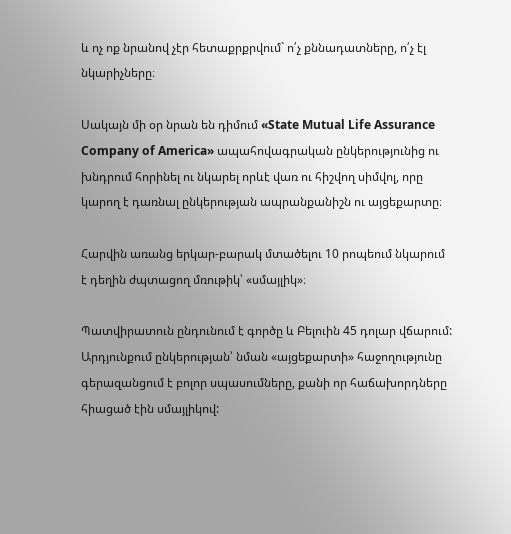և ոչ ոք նրանով չէր հետաքրքրվում` ո՛չ քննադատները, ո՛չ էլ նկարիչները։

Սակայն մի օր նրան են դիմում «State Mutual Life Assurance Company of America» ապահովագրական ընկերությունից ու խնդրում հորինել ու նկարել որևէ վառ ու հիշվող սիմվոլ, որը կարող է դառնալ ընկերության ապրանքանիշն ու այցեքարտը։

Հարվին առանց երկար-բարակ մտածելու 10 րոպեում նկարում է դեղին ժպտացող մռութիկ՝ «սմայլիկ»։

Պատվիրատուն ընդունում է գործը և Բելուին 45 դոլար վճարում: Արդյունքում ընկերության՝ նման «այցեքարտի» հաջողությունը գերազանցում է բոլոր սպասումները, քանի որ հաճախորդները հիացած էին սմայլիկով: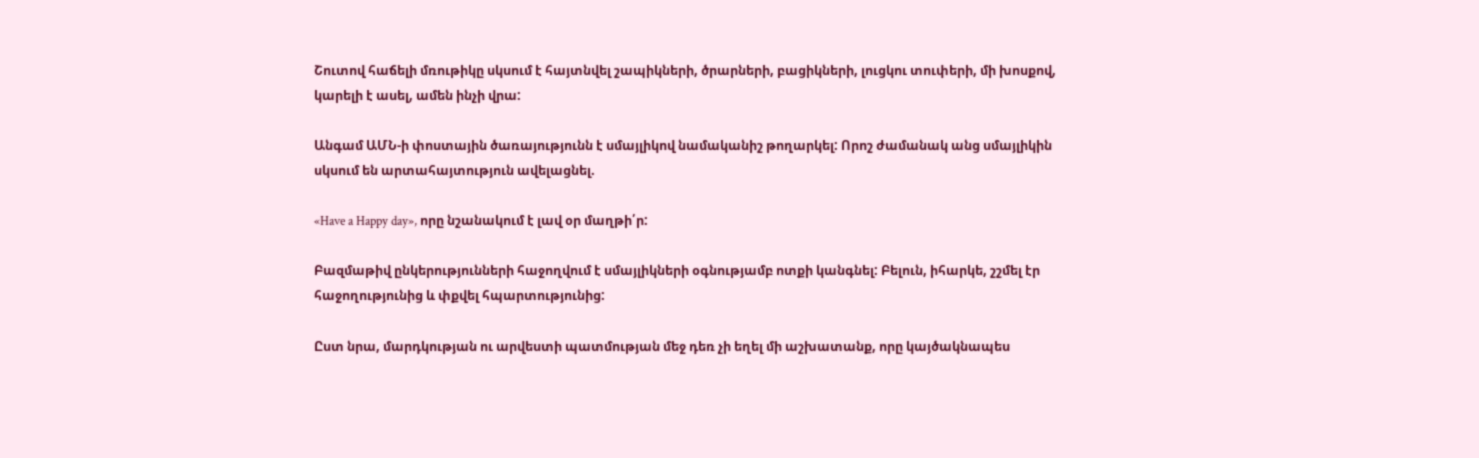Շուտով հաճելի մռութիկը սկսում է հայտնվել շապիկների, ծրարների, բացիկների, լուցկու տուփերի, մի խոսքով, կարելի է ասել, ամեն ինչի վրա:

Անգամ ԱՄՆ-ի փոստային ծառայությունն է սմայլիկով նամականիշ թողարկել: Որոշ ժամանակ անց սմայլիկին սկսում են արտահայտություն ավելացնել.

«Have a Happy day», որը նշանակում է լավ օր մաղթի՛ր:

Բազմաթիվ ընկերությունների հաջողվում է սմայլիկների օգնությամբ ոտքի կանգնել: Բելուն, իհարկե, շշմել էր հաջողությունից և փքվել հպարտությունից:

Ըստ նրա, մարդկության ու արվեստի պատմության մեջ դեռ չի եղել մի աշխատանք, որը կայծակնապես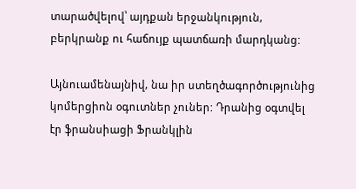տարածվելով՝ այդքան երջանկություն, բերկրանք ու հաճույք պատճառի մարդկանց:

Այնուամենայնիվ, նա իր ստեղծագործությունից կոմերցիոն օգուտներ չուներ: Դրանից օգտվել էր ֆրանսիացի Ֆրանկլին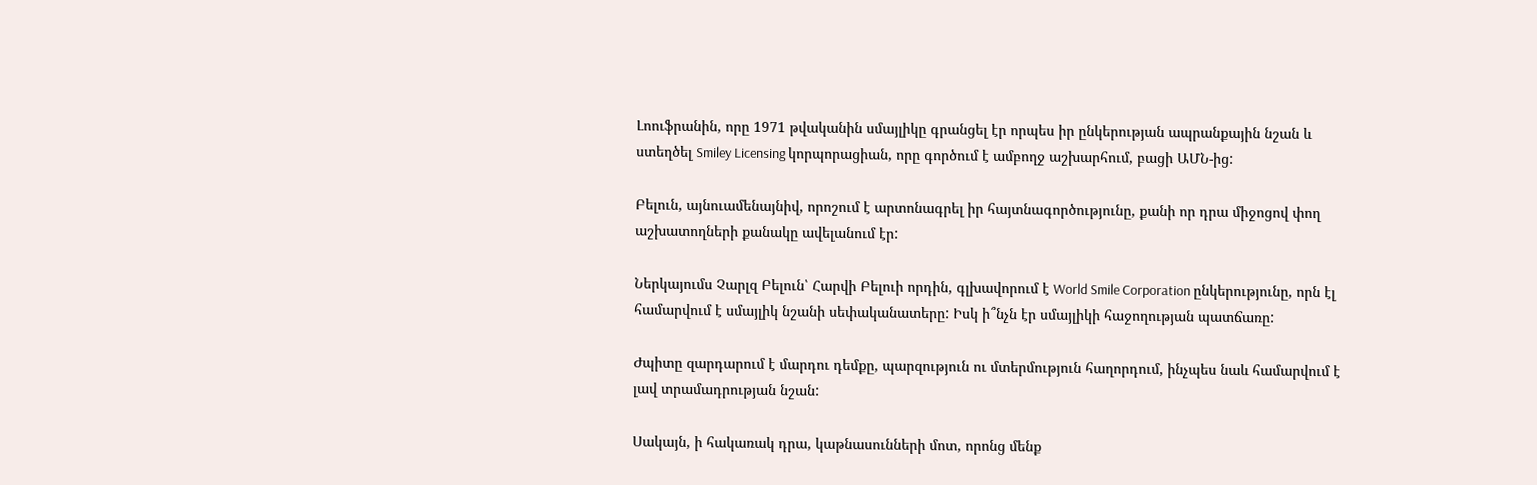Լոուֆրանին, որը 1971 թվականին սմայլիկը գրանցել էր որպես իր ընկերության ապրանքային նշան և ստեղծել Smiley Licensing կորպորացիան, որը գործում է ամբողջ աշխարհում, բացի ԱՄՆ-ից:

Բելուն, այնուամենայնիվ, որոշում է արտոնագրել իր հայտնագործությունը, քանի որ դրա միջոցով փող աշխատողների քանակը ավելանում էր:

Ներկայումս Չարլզ Բելուն՝ Հարվի Բելուի որդին, գլխավորում է World Smile Corporation ընկերությունը, որն էլ համարվում է սմայլիկ նշանի սեփականատերը: Իսկ ի՞նչն էր սմայլիկի հաջողության պատճառը:

Ժպիտը զարդարում է մարդու դեմքը, պարզություն ու մտերմություն հաղորդում, ինչպես նաև համարվում է լավ տրամադրության նշան:

Սակայն, ի հակառակ դրա, կաթնասունների մոտ, որոնց մենք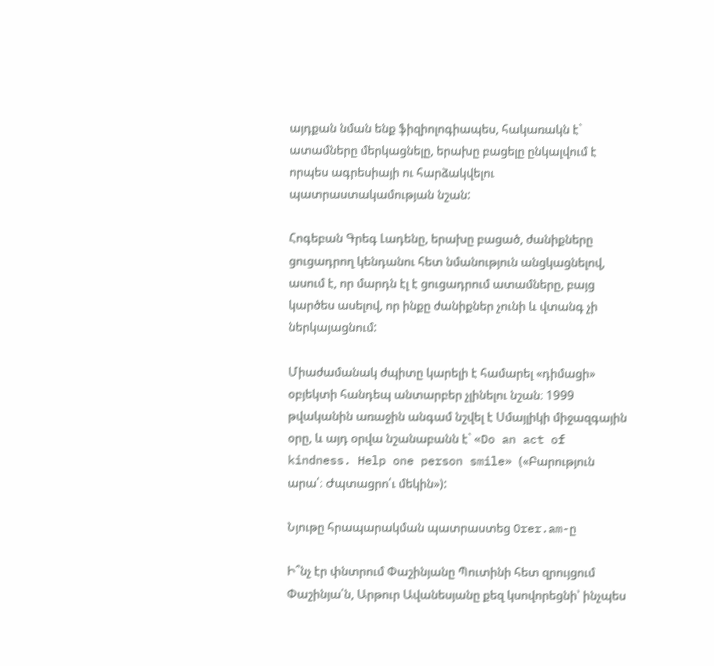այդքան նման ենք ֆիզիոլոգիապես, հակառակն է` ատամները մերկացնելը, երախը բացելը ընկալվում է որպես ագրեսիայի ու հարձակվելու պատրաստակամության նշան:

Հոգեբան Գրեգ Լադենը, երախը բացած, ժանիքները ցուցադրող կենդանու հետ նմանություն անցկացնելով, ասում է, որ մարդն էլ է ցուցադրում ատամները, բայց կարծես ասելով, որ ինքը ժանիքներ չունի և վտանգ չի ներկայացնում:

Միաժամանակ ժպիտը կարելի է համարել «դիմացի» օբյեկտի հանդեպ անտարբեր չլինելու նշան։ 1999 թվականին առաջին անգամ նշվել է Սմայլիկի միջազգային օրը, և այդ օրվա նշանաբանն է` «Do an act of kindness. Help one person smile» («Բարություն արա՛։ Ժպտացրո՛ւ մեկին»):

Նյութը հրապարակման պատրաստեց Orer.am-ը

Ի՞նչ էր փնտրում Փաշինյանը Պուտինի հետ զրույցում Փաշինյա՛ն, Արթուր Ավանեսյանը քեզ կսովորեցնի՝ ինչպես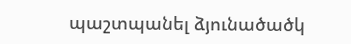պաշտպանել ձյունածածկ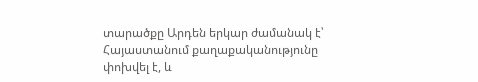տարածքը Արդեն երկար ժամանակ է՝ Հայաստանում քաղաքականությունը փոխվել է, և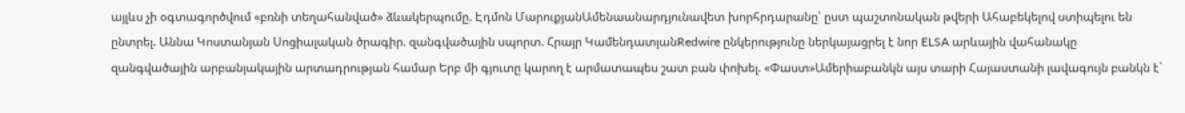այլևս չի օգտագործվում «բռնի տեղահանված» ձևակերպումը. Էդմոն ՄարուքյանԱմենաանարդյունավետ խորհրդարանը՝ ըստ պաշտոնական թվերի Ահաբեկելով ստիպելու են ընտրել. Աննա Կոստանյան Սոցիալական ծրագիր. զանգվածային սպորտ. Հրայր ԿամենդատյանRedwire ընկերությունը ներկայացրել է նոր ELSA արևային վահանակը զանգվածային արբանյակային արտադրության համար Երբ մի գյուտը կարող է արմատապես շատ բան փոխել. «Փաստ»Ամերիաբանկն այս տարի Հայաստանի լավագույն բանկն է`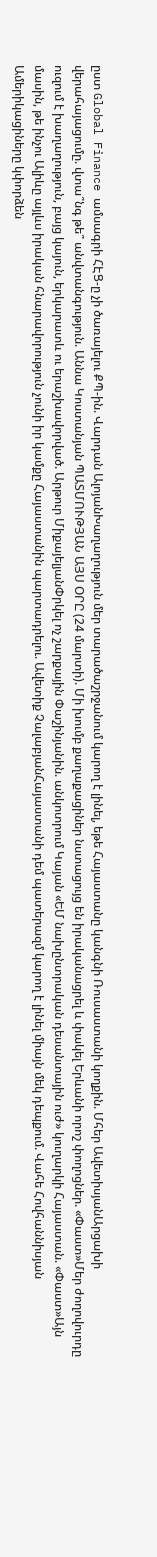ըստ Global Finance ամսագրի ՀԷՑ-ը չի ծառայելու ՔՊ-ին. Վարդան ԱլոյանԽաղաղություն մեր տարածաշրջանում կարող է լինել, եթե Հայաստանը կանգնի Ռուսաստանի կողքին. Մհեր ԱվետիսյանԱրցախի վերահայացումը. վտա՞նգ թե՞ անվտանգություն. Աննա Կոստանյան ՊԱՏՄՈՒԹՅԱՆ ԱՅՍ ՕՐԸ (24 մարտի). Մի խումբ քաղաքացիներ նստացույց են իրականացրել և փակել Երևանի որոշ փողոցներ. «Փաստ»Մեր ժողովուրդը ուզում է խաղաղություն, բայց կայուն, երկարատև ու երաշխավորված. Արթուր ՄիքայելյանՓրկել ոչ շարքային Փաշինյանին. անկոտրում Կայան «ԵՄ նախընտրական դեսանտային ուժ» կուղարկի Հայաստան. «Փաստ»Այն մասին, թե ինչու Ալիևը այլևս իրական հնարավորություն չունի իր կամքը Հայաստանին պարտադրելու. Ավետիք ՉալաբյանՀայաստանի դեմ պատերազմ կարող է լինել միայն մեկ դեպքում. Վահե Հովհաննիսյան Ամերիկացիները կփորձեն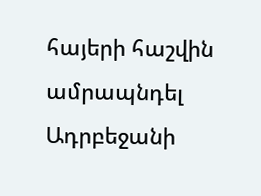հայերի հաշվին ամրապնդել Ադրբեջանի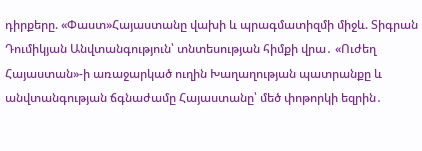դիրքերը. «Փաստ»Հայաստանը վախի և պրագմատիզմի միջև. Տիգրան Դումիկյան Անվտանգություն՝ տնտեսության հիմքի վրա․ «Ուժեղ Հայաստան»-ի առաջարկած ուղին Խաղաղության պատրանքը և անվտանգության ճգնաժամը Հայաստանը՝ մեծ փոթորկի եզրին․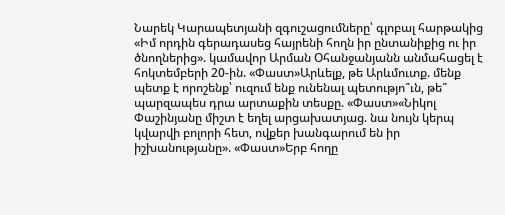Նարեկ Կարապետյանի զգուշացումները՝ գլոբալ հարթակից «Իմ որդին գերադասեց հայրենի հողն իր ընտանիքից ու իր ծնողներից». կամավոր Արման Օհանջանյանն անմահացել է հոկտեմբերի 20-ին. «Փաստ»Արևելք, թե Արևմուտք. մենք պետք է որոշենք՝ ուզում ենք ունենալ պետությո՞ւն, թե՞ պարզապես դրա արտաքին տեսքը. «Փաստ»«Նիկոլ Փաշինյանը միշտ է եղել արցախատյաց. նա նույն կերպ կվարվի բոլորի հետ, ովքեր խանգարում են իր իշխանությանը». «Փաստ»Երբ հողը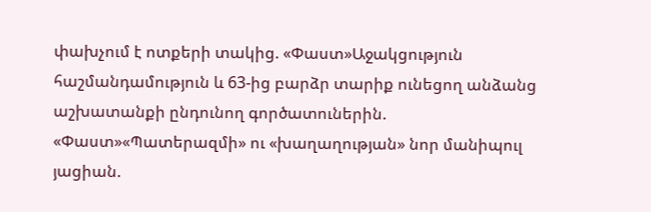փախչում է ոտքերի տակից. «Փաստ»Աջակցություն հաշմանդամություն և 63-ից բարձր տարիք ունեցող անձանց աշխատանքի ընդունող գործատուներին. «Փաստ»«Պատերազմի» ու «խաղաղության» նոր մանիպուլ յացիան.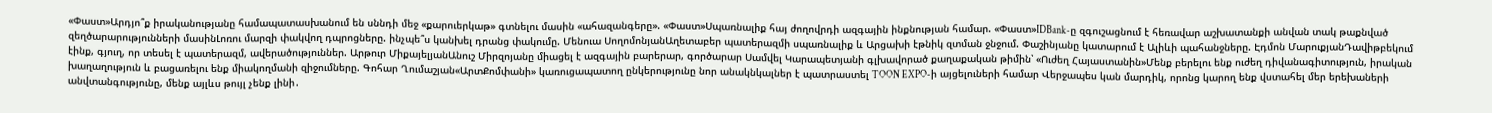«Փաստ»Արդյո՞ք իրականությանը համապատասխանում են սննդի մեջ «քարուերկաթ» գտնելու մասին «ահազանգերը». «Փաստ»Սպառնալիք հայ ժողովրդի ազգային ինքնության համար. «Փաստ»IDBank-ը զգուշացնում է հեռավար աշխատանքի անվան տակ թաքնված զեղծարարությունների մասինԼոռու մարզի փակվող դպրոցները. ինչպե՞ս կանխել դրանց փակումը. Մենուա ՍողոմոնյանԱղետաբեր պատերազմի սպառնալիք և Արցախի էթնիկ զտման ջնջում. Փաշինյանը կատարում է Ալիևի պահանջները. Էդմոն ՄարուքյանԴավիթբեկում էինք, գյուղ, որ տեսել է պատերազմ, ավերածություններ. Արթուր ՄիքայելյանԱնուշ Միրզոյանը միացել է ազգային բարերար, գործարար Սամվել Կարապետյանի գլխավորած քաղաքական թիմին՝ «Ուժեղ Հայաստանին»Մենք բերելու ենք ուժեղ դիվանագիտություն, իրական խաղաղություն և բացառելու ենք միակողմանի զիջումները. Գոհար Ղումաշյան«ԱրտՔոմփանի» կառուցապատող ընկերությունը նոր անակնկալներ է պատրաստել TOON EXPO-ի այցելուների համար Վերջապես կան մարդիկ, որոնց կարող ենք վստահել մեր երեխաների անվտանգությունը, մենք այլևս թույլ չենք լինի․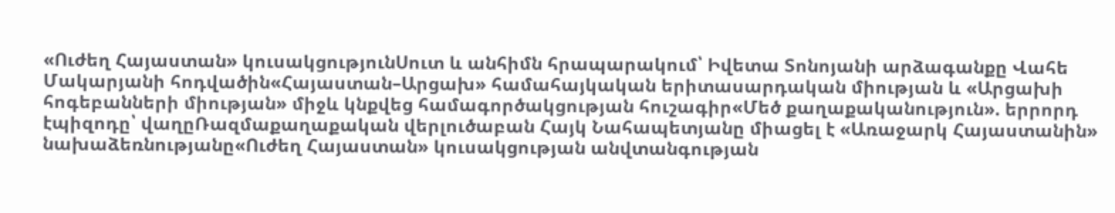«Ուժեղ Հայաստան» կուսակցությունՍուտ և անհիմն հրապարակում՝ Իվետա Տոնոյանի արձագանքը Վահե Մակարյանի հոդվածին«Հայաստան–Արցախ» համահայկական երիտասարդական միության և «Արցախի հոգեբանների միության» միջև կնքվեց համագործակցության հուշագիր«Մեծ քաղաքականություն». երրորդ էպիզոդը՝ վաղըՌազմաքաղաքական վերլուծաբան Հայկ Նահապետյանը միացել է «Առաջարկ Հայաստանին» նախաձեռնությանը«Ուժեղ Հայաստան» կուսակցության անվտանգության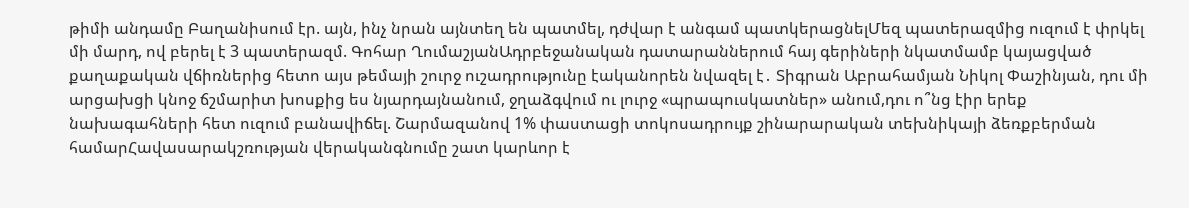թիմի անդամը Բաղանիսում էր. այն, ինչ նրան այնտեղ են պատմել, դժվար է անգամ պատկերացնելՄեզ պատերազմից ուզում է փրկել մի մարդ, ով բերել է 3 պատերազմ. Գոհար ՂումաշյանԱդրբեջանական դատարաններում հայ գերիների նկատմամբ կայացված քաղաքական վճիռներից հետո այս թեմայի շուրջ ուշադրությունը էականորեն նվազել է․ Տիգրան Աբրահամյան Նիկոլ Փաշինյան, դու մի արցախցի կնոջ ճշմարիտ խոսքից ես նյարդայնանում, ջղաձգվում ու լուրջ «պրապուսկատներ» անում,դու ո՞նց էիր երեք նախագահների հետ ուզում բանավիճել. Շարմազանով 1% փաստացի տոկոսադրույք շինարարական տեխնիկայի ձեռքբերման համարՀավասարակշռության վերականգնումը շատ կարևոր է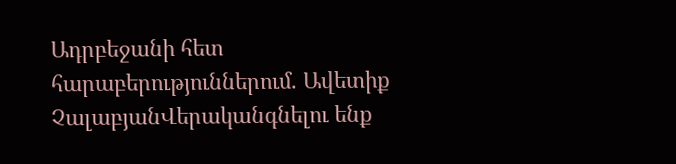Ադրբեջանի հետ հարաբերություններում. Ավետիք ՉալաբյանՎերականգնելու ենք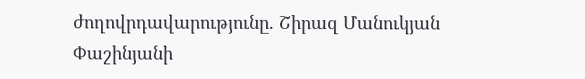ժողովրդավարությունը. Շիրազ Մանուկյան Փաշինյանի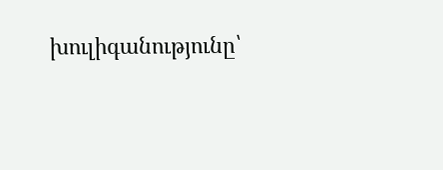խուլիգանությունը՝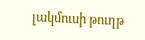լակմուսի թուղթ